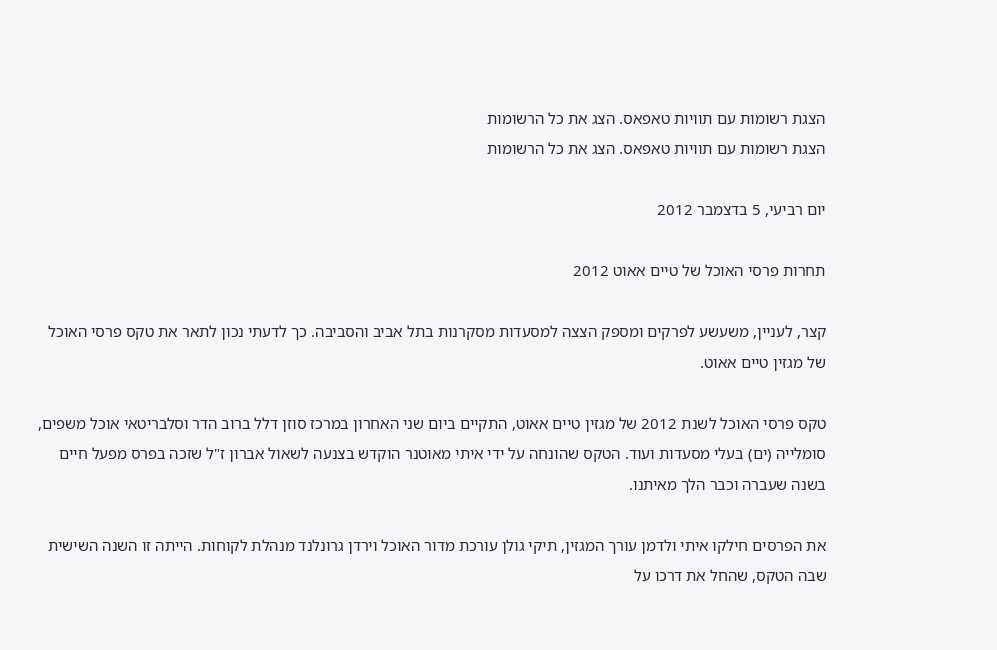הצגת רשומות עם תוויות טאפאס. הצג את כל הרשומות
הצגת רשומות עם תוויות טאפאס. הצג את כל הרשומות

יום רביעי, 5 בדצמבר 2012

תחרות פרסי האוכל של טיים אאוט 2012

קצר, לעניין, משעשע לפרקים ומספק הצצה למסעדות מסקרנות בתל אביב והסביבה. כך לדעתי נכון לתאר את טקס פרסי האוכל של מגזין טיים אאוט.

טקס פרסי האוכל לשנת 2012 של מגזין טיים אאוט, התקיים ביום שני האחרון במרכז סוזן דלל ברוב הדר וסלבריטאי אוכל משפים, סומלייה (ים) בעלי מסעדות ועוד. הטקס שהונחה על ידי איתי מאוטנר הוקדש בצנעה לשאול אברון ז"ל שזכה בפרס מפעל חיים בשנה שעברה וכבר הלך מאיתנו.

את הפרסים חילקו איתי ולדמן עורך המגזין, תיקי גולן עורכת מדור האוכל וירדן גרונלנד מנהלת לקוחות. הייתה זו השנה השישית שבה הטקס, שהחל את דרכו על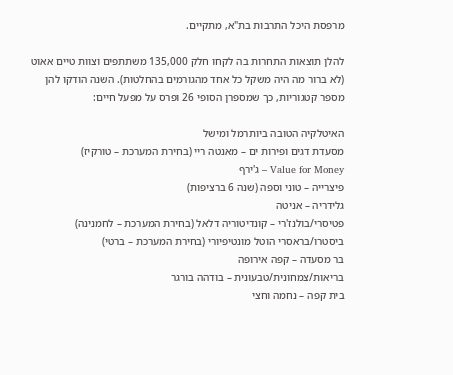מרפסת היכל התרבות בת"א, מתקיים.

להלן תוצאות התחרות בה לקחו חלק 135,000 משתתפים וצוות טיים אאוט (לא ברור מה היה משקל כל אחד מהגורמים בהחלטות). השנה הודקו להן מספר קטגוריות, כך שמספרן הסופי 26 ופרס על מפעל חיים:

האיטלקיה הטובה ביותרמל ומישל
מסעדת דגים ופירות ים – מאנטה ריי (בחירת המערכת – טורקיז)
Value for Money – ג'ירף
פיצרייה – טוני וספה (שנה 6 ברציפות)
גלידריה – אניטה
פטיסרי/בולנז'רי – קונדיטוריה דלאל (בחירת המערכת – לחמנינה)
ביסטרו/בראסרי הוטל מונטיפיורי (בחירת המערכת – ברטי)
בר מסעדה – קפה אירופה
בריאות/צמחונית/טבעונית – בודהה בורגר
בית קפה – נחמה וחצי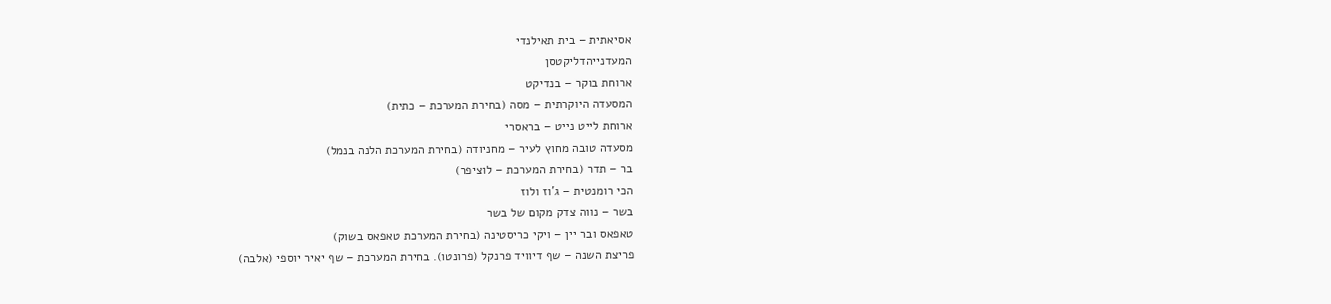אסיאתית – בית תאילנדי
המעדנייהדליקטסן
ארוחת בוקר – בנדיקט
המסעדה היוקרתית – מסה (בחירת המערכת – כתית)
ארוחת לייט נייט – בראסרי
מסעדה טובה מחוץ לעיר – מחניודה (בחירת המערכת הלנה בנמל)
בר – תדר (בחירת המערכת – לוציפר)
הכי רומנטית – ג'וז ולוז
בשר – נווה צדק מקום של בשר
טאפאס ובר יין – ויקי כריסטינה (בחירת המערכת טאפאס בשוק)
פריצת השנה – שף דיוויד פרנקל (פרונטו). בחירת המערכת – שף יאיר יוספי (אלבה)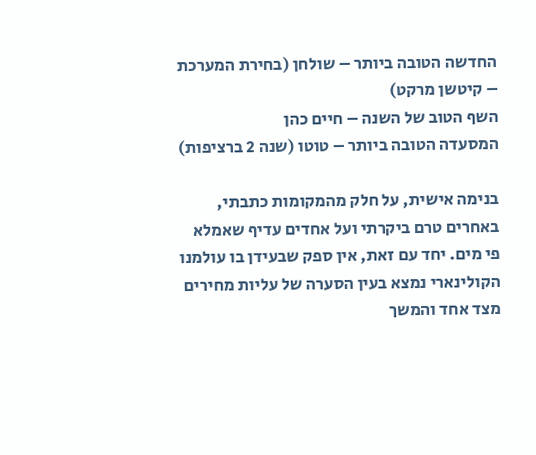החדשה הטובה ביותר – שולחן (בחירת המערכת – קיטשן מרקט)
השף הטוב של השנה – חיים כהן
המסעדה הטובה ביותר – טוטו (שנה 2 ברציפות)

בנימה אישית, על חלק מהמקומות כתבתי, באחרים טרם ביקרתי ועל אחדים עדיף שאמלא פי מים. יחד עם זאת, אין ספק שבעידן בו עולמנו הקולינארי נמצא בעין הסערה של עליות מחירים מצד אחד והמשך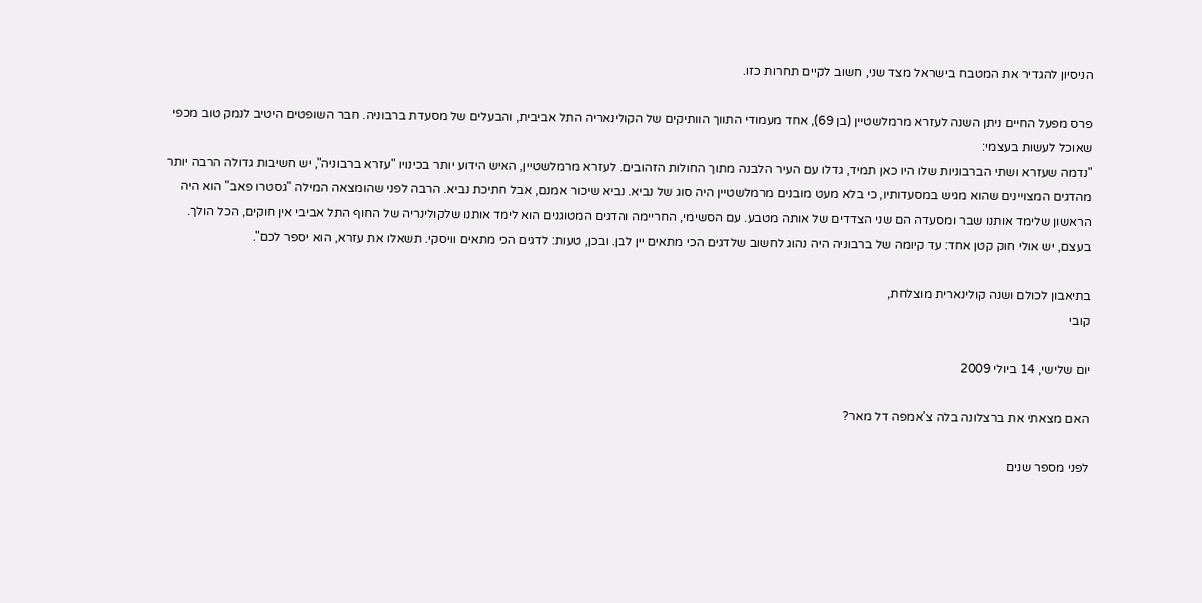הניסיון להגדיר את המטבח בישראל מצד שני, חשוב לקיים תחרות כזו.

פרס מפעל החיים ניתן השנה לעזרא מרמלשטיין (בן 69), אחד מעמודי התווך הוותיקים של הקולינאריה התל אביבית, והבעלים של מסעדת ברבוניה. חבר השופטים היטיב לנמק טוב מכפי שאוכל לעשות בעצמי:
"נדמה שעזרא ושתי הברבוניות שלו היו כאן תמיד, גדלו עם העיר הלבנה מתוך החולות הזהובים. לעזרא מרמלשטיין, האיש הידוע יותר בכינויו "עזרא ברבוניה", יש חשיבות גדולה הרבה יותר מהדגים המצויינים שהוא מגיש במסעדותיו, כי בלא מעט מובנים מרמלשטיין היה סוג של נביא. נביא שיכור אמנם, אבל חתיכת נביא. הרבה לפני שהומצאה המילה "גסטרו פאב" הוא היה הראשון שלימד אותנו שבר ומסעדה הם שני הצדדים של אותה מטבע. עם הסשימי, החריימה והדגים המטוגנים הוא לימד אותנו שלקולינריה של החוף התל אביבי אין חוקים, הכל הולך. בעצם, יש אולי חוק קטן אחד: עד קיומה של ברבוניה היה נהוג לחשוב שלדגים הכי מתאים יין לבן. ובכן, טעות: לדגים הכי מתאים וויסקי. תשאלו את עזרא, הוא יספר לכם".

בתיאבון לכולם ושנה קולינארית מוצלחת,
קובי

יום שלישי, 14 ביולי 2009

האם מצאתי את ברצלונה בלה צ'אמפה דל מאר?

לפני מספר שנים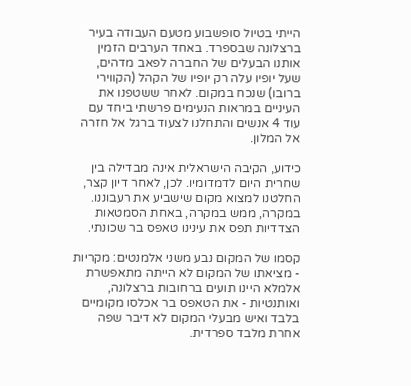הייתי בטיול סופשבוע מטעם העבודה בעיר ברצלונה שבספרד. באחד הערבים הזמין אותנו הבעלים של החברה לפאב מדהים, שעל יופיו עלה רק יופיו של הקהל (הקווירי ברובו) שנכח במקום. לאחר ששטפנו את העיניים במראות הנעימים פרשתי ביחד עם עוד 4 אנשים והתחלנו לצעוד ברגל אל חזרה אל המלון.

כידוע, הקיבה הישראלית אינה מבדילה בין שחרית היום לדמדומיו. לכן, לאחר דיון קצר, החלטנו למצוא מקום שישביע את רעבוננו. במקרה, ממש במקרה, באחת הסמטאות הצדדיות תפס את עינינו טאפס בר שכונתי.

קסמו של המקום נבע משני אלמנטים: מקריות - מציאתו של המקום לא הייתה מתאפשרת אלמלא היינו תועים ברחובות ברצלונה, ואותנטיות - את הטאפס בר אכלסו מקומיים בלבד ואיש מבעלי המקום לא דיבר שפה אחרת מלבד ספרדית.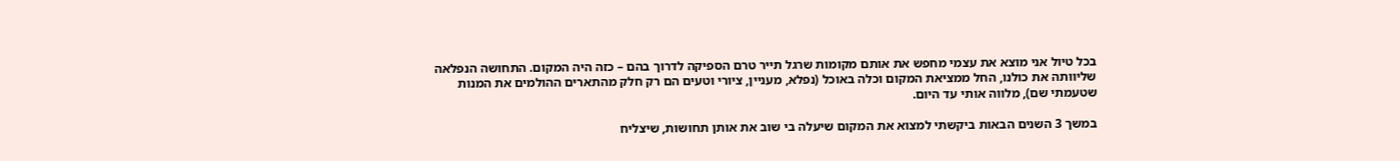בכל טיול אני מוצא את עצמי מחפש את אותם מקומות שרגל תייר טרם הספיקה לדרוך בהם – כזה היה המקום. התחושה הנפלאה שליוותה את כולנו, החל ממציאת המקום וכלה באוכל (נפלא, מעניין, ציורי וטעים הם רק חלק מהתארים ההולמים את המנות שטעמתי שם), מלווה אותי עד היום.

במשך 3 השנים הבאות ביקשתי למצוא את המקום שיעלה בי שוב את אותן תחושות, שיצליח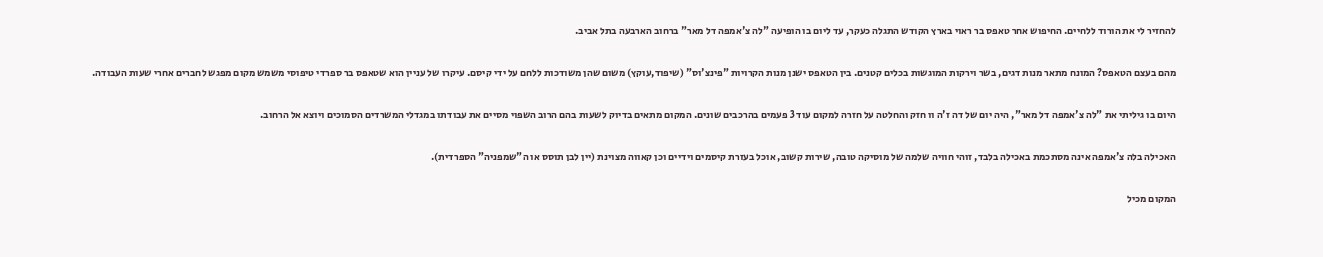להחזיר לי את הורוד ללחיים. החיפוש אחר טאפס בר ראוי בארץ הקודש התגלה כעקר, עד ליום בו הופיעה "לה צ'אמפה דל מאר" ברחוב הארבעה בתל אביב.

מהם בעצם הטאפס? המונח מתאר מנות דגים, בשר וירקות המוגשות בכלים קטנים. בין הטאפס ישנן מנות הקרויות "פינצ'וס" (שיפוד,עוקץ) משום שהן משודכות ללחם על ידי קיסם. עיקרו של עניין הוא שטאפס בר ספרדי טיפוסי משמש מקום מפגש לחברים אחרי שעות העבודה.

היום בו גיליתי את "לה צ'אמפה דל מאר", היה יום של דה ז'ה וו חזק והחלטה על חזרה למקום עוד 3 פעמים בהרכבים שונים. המקום מתאים בדיוק לשעות בהם הרוב השפוי מסיים את עבודתו במגדלי המשרדים הסמוכים ויוצא אל הרחוב.

האכילה בלה צ'אמפה אינה מסתכמת באכילה בלבד, זוהי חוויה שלמה של מוסיקה טובה, שירות קשוב, אוכל בעזרת קיסמים וידיים וכן קאווה מצוינת (יין לבן תוסס או ה"שמפניה" הספרדית).

המקום מכיל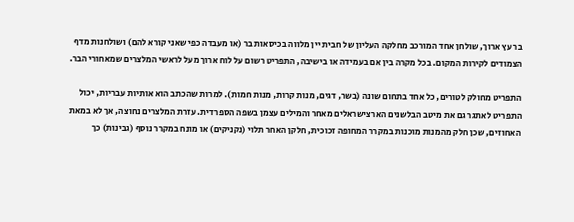בר עץ ארוך, שולחן אחד המורכב מחלקה העליון של חבית יין מלווה בכיסאות בר (או מעבדה כפי שאני קורא להם) ושולחנות מדף הצמודים לקירות המקום. בכל מקרה בין אם בעמידה או בישיבה, התפריט רשום על לוח ארוך מעל לראשי המלצרים שמאחורי הבר.

התפריט מחולק לטורים, כל אחד בתחום שונה (בשר, דגים, מנות קרות, מנות חמות). למרות שהכתב הוא אותיות עבריות, יכול התפריט לאתגר גם את מיטב הבלשנים הארצישראלים מאחר והמילים עצמן בשפה הספרדית. עזרת המלצרים נחוצה, אך לא במאת האחוזים, שכן חלק מהמנות מוכנות במקרר המחופה זכוכית, חלקן האחר תלוי (נקניקים) או מונח במקרר נוסף (גבינות) כך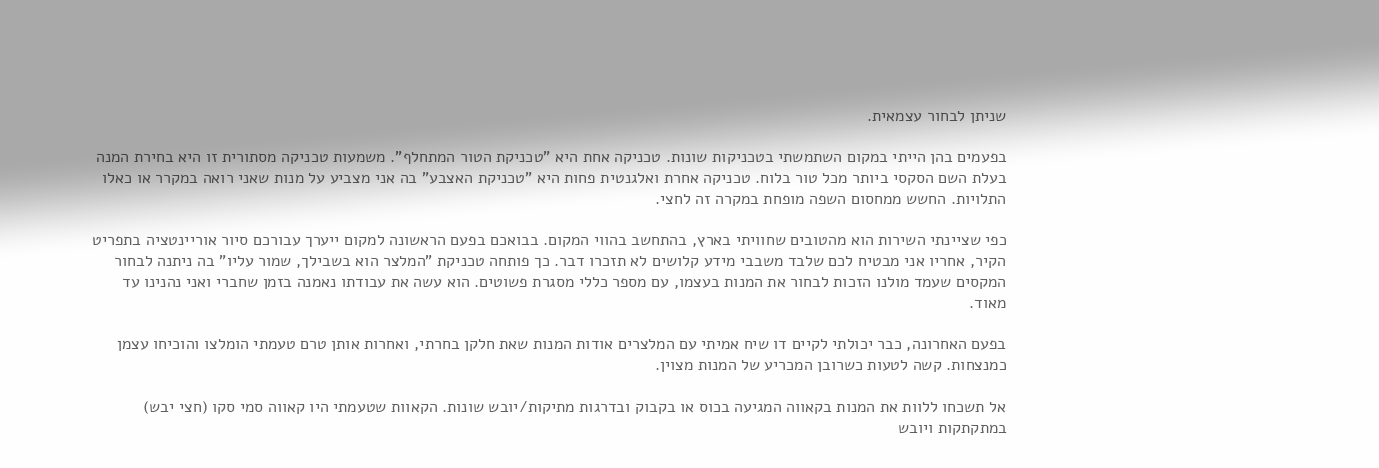שניתן לבחור עצמאית.

בפעמים בהן הייתי במקום השתמשתי בטכניקות שונות. טכניקה אחת היא "טכניקת הטור המתחלף". משמעות טכניקה מסתורית זו היא בחירת המנה בעלת השם הסקסי ביותר מכל טור בלוח. טכניקה אחרת ואלגנטית פחות היא "טכניקת האצבע" בה אני מצביע על מנות שאני רואה במקרר או כאלו התלויות. החשש ממחסום השפה מופחת במקרה זה לחצי.

כפי שציינתי השירות הוא מהטובים שחוויתי בארץ, בהתחשב בהווי המקום. בבואכם בפעם הראשונה למקום ייערך עבורכם סיור אוריינטציה בתפריט הקיר, אחריו אני מבטיח לכם שלבד משבבי מידע קלושים לא תזכרו דבר. כך פותחה טכניקת "המלצר הוא בשבילך, שמור עליו" בה ניתנה לבחור המקסים שעמד מולנו הזכות לבחור את המנות בעצמו, עם מספר כללי מסגרת פשוטים. הוא עשה את עבודתו נאמנה בזמן שחברי ואני נהנינו עד מאוד.

בפעם האחרונה, כבר יכולתי לקיים דו שיח אמיתי עם המלצרים אודות המנות שאת חלקן בחרתי, ואחרות אותן טרם טעמתי הומלצו והוכיחו עצמן כמנצחות. קשה לטעות כשרובן המכריע של המנות מצוין.

אל תשכחו ללוות את המנות בקאווה המגיעה בכוס או בקבוק ובדרגות מתיקות/יובש שונות. הקאוות שטעמתי היו קאווה סמי סקו (חצי יבש) במתקתקות ויובש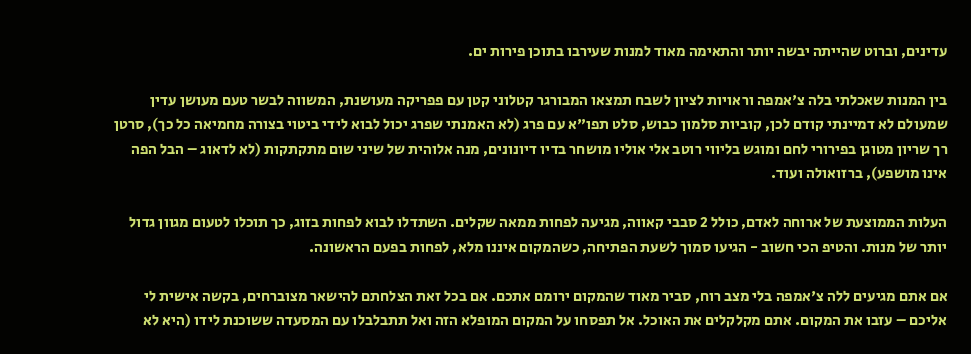עדינים, וברוט שהייתה יבשה יותר והתאימה מאוד למנות שעירבו בתוכן פירות ים.

בין המנות שאכלתי בלה צ'אמפה וראויות לציון לשבח תמצאו המבורגר קטלוני קטן עם פפריקה מעושנת, המשווה לבשר טעם מעושן עדין שמעולם לא דמיינתי קודם לכן, קוביות סלמון כבוש, סלט תפו"א עם פרג (לא האמנתי שפרג יכול לבוא לידי ביטוי בצורה מחמיאה כל כך), סרטן רך שריון מטוגן בפירורי לחם ומוגש בליווי רוטב אלי אוליו מושחר בדיו דיונונים, מנה אלוהית של שיני שום מתקתקות (לא לדאוג – הבל הפה אינו מושפע), ברזואולה ועוד.

העלות הממוצעת של ארוחה לאדם, כולל 2 סבבי קאווה, מגיעה לפחות ממאה שקלים. השתדלו לבוא לפחות בזוג, כך תוכלו לטעום מגוון גדול יותר של מנות. והטיפ הכי חשוב - הגיעו סמוך לשעת הפתיחה, כשהמקום איננו מלא, לפחות בפעם הראשונה.

אם אתם מגיעים ללה צ'אמפה בלי מצב רוח, סביר מאוד שהמקום ירומם אתכם. אם בכל זאת הצלחתם להישאר מצוברחים, בקשה אישית לי אליכם – עזבו את המקום. אתם מקלקלים את האוכל. אל תפסחו על המקום המופלא הזה ואל תתבלבלו עם המסעדה ששוכנת לידו (היא לא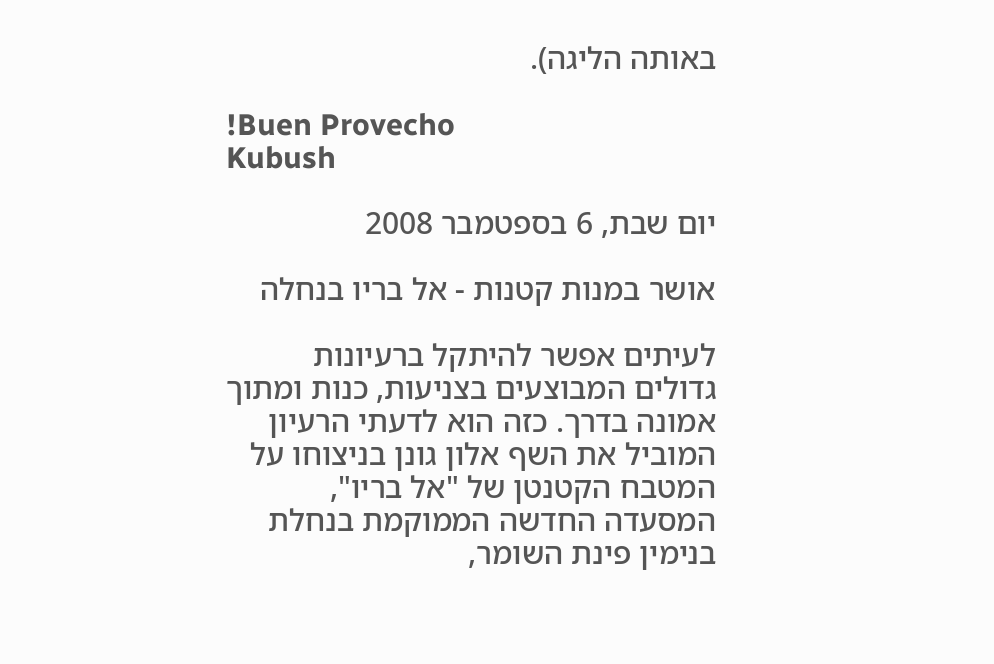באותה הליגה).

!Buen Provecho
Kubush

יום שבת, 6 בספטמבר 2008

אושר במנות קטנות - אל בריו בנחלה

לעיתים אפשר להיתקל ברעיונות גדולים המבוצעים בצניעות, כנות ומתוך אמונה בדרך. כזה הוא לדעתי הרעיון המוביל את השף אלון גונן בניצוחו על המטבח הקטנטן של "אל בריו", המסעדה החדשה הממוקמת בנחלת בנימין פינת השומר,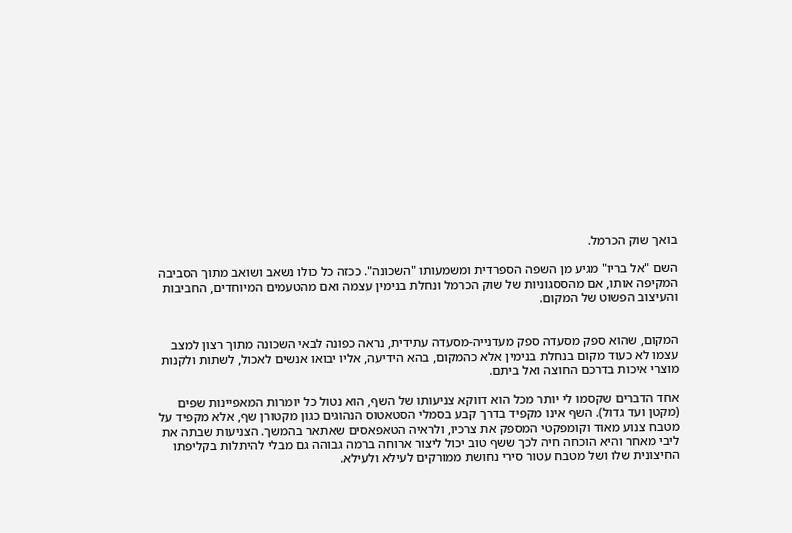בואך שוק הכרמל.

השם "אל בריו" מגיע מן השפה הספרדית ומשמעותו "השכונה". ככזה כל כולו נשאב ושואב מתוך הסביבה המקיפה אותו, אם מהססגוניות של שוק הכרמל ונחלת בנימין עצמה ואם מהטעמים המיוחדים, החביבות והעיצוב הפשוט של המקום.


המקום, שהוא ספק מסעדה ספק מעדנייה-מסעדה עתידית, נראה כפונה לבאי השכונה מתוך רצון למצב עצמו לא כעוד מקום בנחלת בנימין אלא כהמקום, בהא הידיעה, אליו יבואו אנשים לאכול, לשתות ולקנות מוצרי איכות בדרכם החוצה ואל ביתם.

אחד הדברים שקסמו לי יותר מכל הוא דווקא צניעותו של השף, הוא נטול כל יומרות המאפיינות שפים (מקטן ועד גדול). השף אינו מקפיד בדרך קבע בסמלי הסטאטוס הנהוגים כגון מקטורן שף, אלא מקפיד על מטבח צנוע מאוד וקומפקטי המספק את צרכיו, ולראיה הטאפאסים שאתאר בהמשך. הצניעות שבתה את ליבי מאחר והיא הוכחה חיה לכך ששף טוב יכול ליצור ארוחה ברמה גבוהה גם מבלי להיתלות בקליפתו החיצונית שלו ושל מטבח עטור סירי נחושת ממורקים לעילא ולעילא.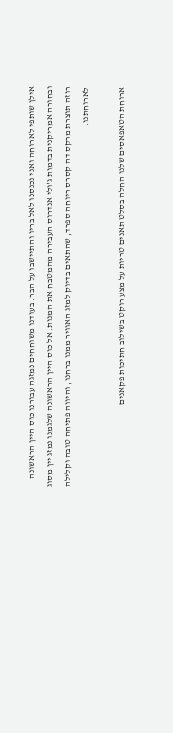אילן שותפי לארוחה ואני נכנסנו לאל בריו והתיישבו על הבר. בעודנו משוחחים נמזגה עבורנו כוס היין הראשונה ובחורה אמריקנית בדמות ג'ולי אנדרוס העבירה מהמטבח את המנות. אל כוס היין הראשונה שלגמנו נמזג יין מסוג רוזה תוצרת מרקס דה קסרס ריוחה ספרד, שהתאים בדיוק למזג האוויר ממנו ברחנו, והיווה פתיחה טובה וקלילה לארוחתנו.

ארוחת הטאפאסים שלנו החלה בסלט תאנים טריות על מצע רוקט בשילוב חתיכות פקאנים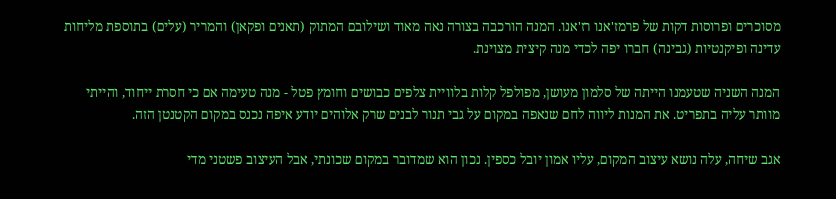מסוכרים ופרוסות דקות של פרמז'אנו רז'אנו. המנה הורכבה בצורה נאה מאוד ושילובם המתוק (תאנים ופקאן) והמריר (עלים) בתוספת מליחות עדינה ופיקנטיות (גבינה) חברו יפה לכדי מנה קיצית מצוינת.

המנה השניה שטעמנו הייתה של סלמון מעושן, מפולפל קלות בלוויית צלפים כבושים וחומץ פטל - מנה טעימה אם כי חסרת ייחוד, והייתי מוותר עליה בתפריט. את המנות ליווה לחם שנאפה במקום על גבי תנור לבנים שרק אלוהים יודע איפה נכנס במקום הקטנטן הזה.

אגב שיחה, עלה נושא עיצוב המקום, עליו אמון יובל כספין. נכון הוא שמדובר במקום שכונתי, אבל העיצוב פשטני מדי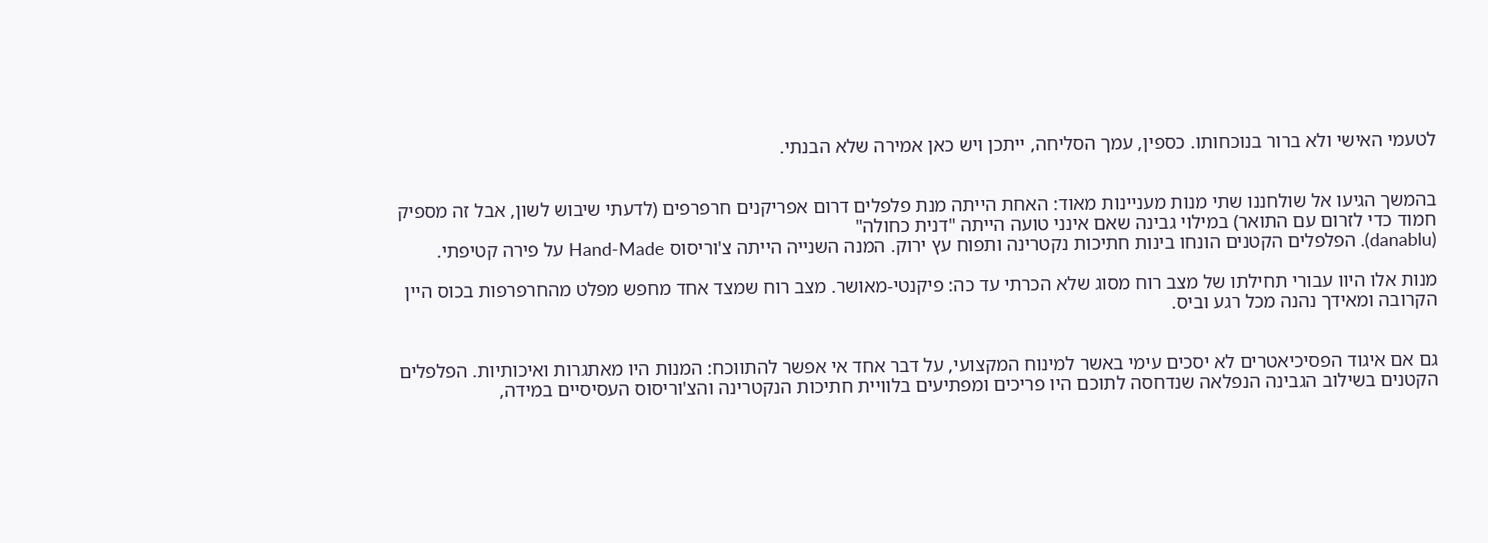לטעמי האישי ולא ברור בנוכחותו. כספין, עמך הסליחה, ייתכן ויש כאן אמירה שלא הבנתי.


בהמשך הגיעו אל שולחננו שתי מנות מעניינות מאוד: האחת הייתה מנת פלפלים דרום אפריקנים חרפרפים (לדעתי שיבוש לשון, אבל זה מספיק חמוד כדי לזרום עם התואר) במילוי גבינה שאם אינני טועה הייתה "דנית כחולה"
(danablu). הפלפלים הקטנים הונחו בינות חתיכות נקטרינה ותפוח עץ ירוק. המנה השנייה הייתה צ'וריסוס Hand-Made על פירה קטיפתי.

מנות אלו היוו עבורי תחילתו של מצב רוח מסוג שלא הכרתי עד כה: פיקנטי-מאושר. מצב רוח שמצד אחד מחפש מפלט מהחרפרפות בכוס היין הקרובה ומאידך נהנה מכל רגע וביס.


גם אם איגוד הפסיכיאטרים לא יסכים עימי באשר למינוח המקצועי, על דבר אחד אי אפשר להתווכח: המנות היו מאתגרות ואיכותיות. הפלפלים הקטנים בשילוב הגבינה הנפלאה שנדחסה לתוכם היו פריכים ומפתיעים בלוויית חתיכות הנקטרינה והצ'וריסוס העסיסיים במידה,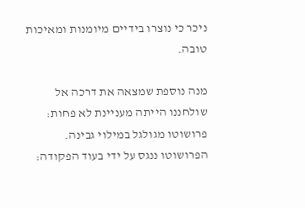ניכר כי נוצרו בידיים מיומנות ומאיכות טובה.

מנה נוספת שמצאה את דרכה אל שולחננו הייתה מעניינת לא פחות: פרושוטו מגולגל במילוי גבינה. הפרושוטו ננגס על ידי בעוד הפקודה: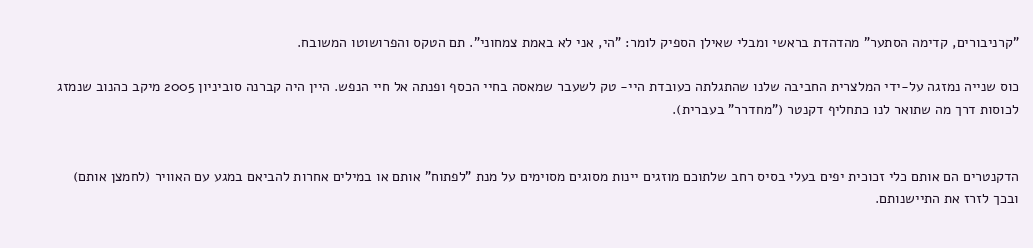"קרניבורים, קדימה הסתער" מהדהדת בראשי ומבלי שאילן הספיק לומר: "הי, אני לא באמת צמחוני". תם הטקס והפרושוטו המשובח.

כוס שנייה נמזגה על-ידי המלצרית החביבה שלנו שהתגלתה כעובדת היי- טק לשעבר שמאסה בחיי הכסף ופנתה אל חיי הנפש. היין היה קברנה סוביניון 2005 מיקב כהנוב שנמזג לכוסות דרך מה שתואר לנו כתחליף דקנטר ("מחדרר" בעברית).


הדקנטרים הם אותם כלי זכוכית יפים בעלי בסיס רחב שלתוכם מוזגים יינות מסוגים מסוימים על מנת "לפתוח" אותם או במילים אחרות להביאם במגע עם האוויר (לחמצן אותם) ובכך לזרז את התיישנותם.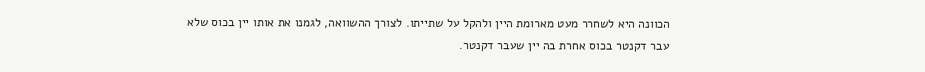הכוונה היא לשחרר מעט מארומת היין ולהקל על שתייתו. לצורך ההשוואה, לגמנו את אותו יין בכוס שלא עבר דקנטר בכוס אחרת בה יין שעבר דקנטר.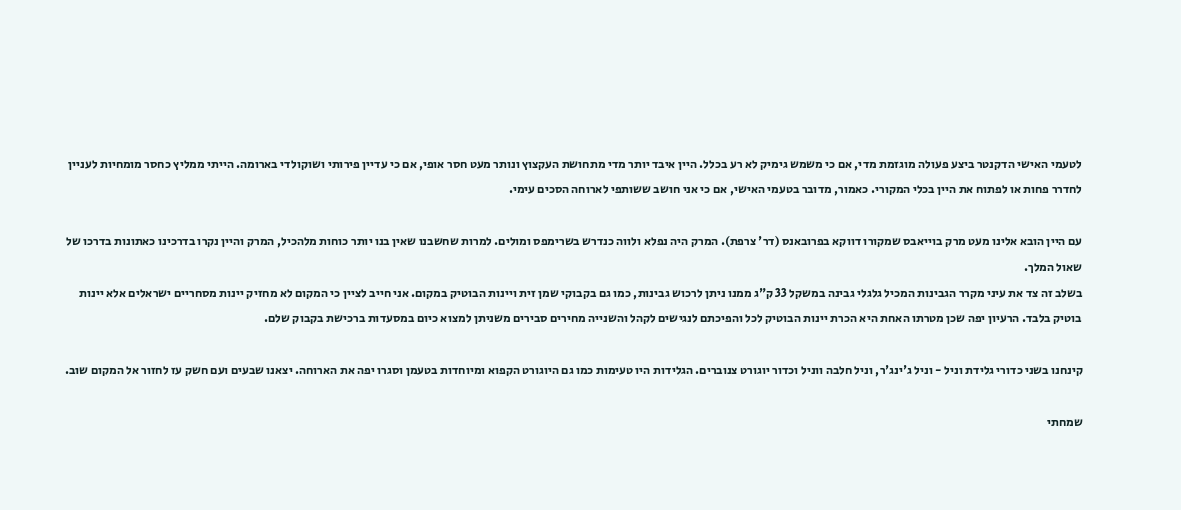לטעמי האישי הדקנטר ביצע פעולה מוגזמת מדי, אם כי משמש גימיק לא רע בכלל. היין איבד יותר מדי מתחושת העקצוץ ונותר מעט חסר אופי, אם כי עדיין פירותי ושוקולדי בארומה. הייתי ממליץ כחסר מומחיות לעניין לחדרר פחות או לפתוח את היין בכלי המקורי. כאמור, מדובר בטעמי האישי, אם כי אני חושב ששותפי לארוחה הסכים עימי.

עם היין הובא אלינו מעט מרק בוייאבס שמקורו דווקא בפרובאנס (דר' צרפת). המרק היה נפלא ולווה כנדרש בשרימפס ומולים. למרות שחשבנו שאין בנו יותר כוחות מלהכיל, המרק והיין נקרו בדרכינו כאתונות בדרכו של שאול המלך.
בשלב זה צד את עיני מקרר הגבינות המכיל גלגלי גבינה במשקל 33 ק"ג ממנו ניתן לרכוש גבינות, כמו גם בקבוקי שמן זית ויינות הבוטיק במקום. אני חייב לציין כי המקום לא מחזיק יינות מסחריים ישראלים אלא יינות בוטיק בלבד. הרעיון יפה שכן מטרתו האחת היא הכרת יינות הבוטיק לכל והפיכתם לנגישים לקהל והשנייה מחירים סבירים משניתן למצוא כיום במסעדות ברכישת בקבוק שלם.

קינחנו בשני כדורי גלידת וניל - וניל ג'ינג'ר, וניל חלבה ווניל וכדור יוגורט צנוברים. הגלידות היו טעימות כמו גם היוגורט הקפוא ומיוחדות בטעמן וסגרו יפה את הארוחה. יצאנו שבעים ועם חשק עז לחזור אל המקום שוב.

שמחתי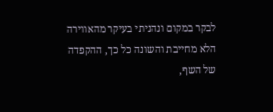לבקר במקום ונהניתי בעיקר מהאווירה הלא מחייבת והשונה כל כך, ההקפדה של השף,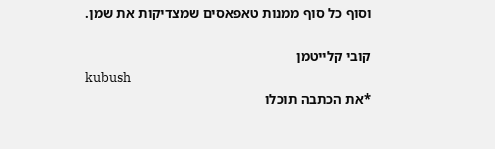וסוף כל סוף ממנות טאפאסים שמצדיקות את שמן.

קובי קלייטמן
kubush
*את הכתבה תוכלו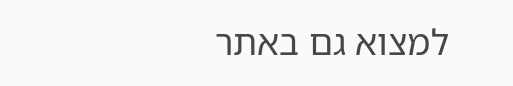למצוא גם באתר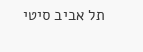תל אביב סיטי